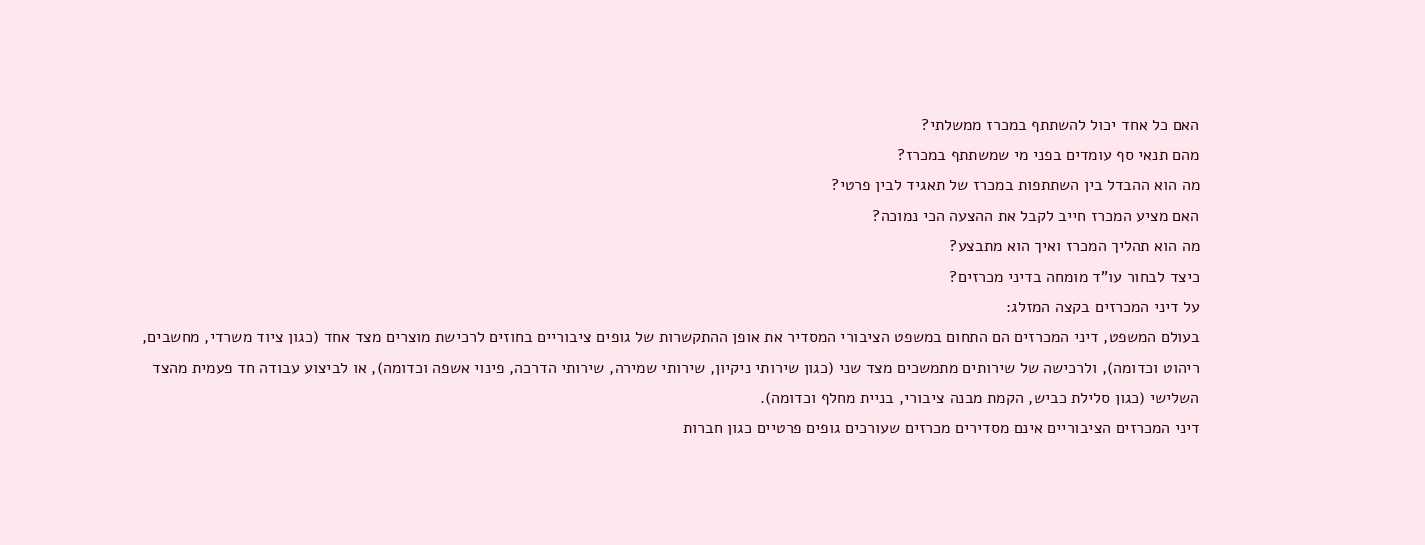האם כל אחד יכול להשתתף במכרז ממשלתי?
מהם תנאי סף עומדים בפני מי שמשתתף במכרז?
מה הוא ההבדל בין השתתפות במכרז של תאגיד לבין פרטי?
האם מציע המכרז חייב לקבל את ההצעה הכי נמוכה?
מה הוא תהליך המכרז ואיך הוא מתבצע?
כיצד לבחור עו"ד מומחה בדיני מכרזים?
על דיני המכרזים בקצה המזלג:
בעולם המשפט, דיני המכרזים הם התחום במשפט הציבורי המסדיר את אופן ההתקשרות של גופים ציבוריים בחוזים לרכישת מוצרים מצד אחד (כגון ציוד משרדי, מחשבים, ריהוט וכדומה), ולרכישה של שירותים מתמשכים מצד שני (כגון שירותי ניקיון, שירותי שמירה, שירותי הדרכה, פינוי אשפה וכדומה), או לביצוע עבודה חד פעמית מהצד השלישי (כגון סלילת כביש, הקמת מבנה ציבורי, בניית מחלף וכדומה).
דיני המכרזים הציבוריים אינם מסדירים מכרזים שעורכים גופים פרטיים כגון חברות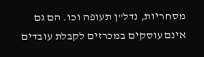מסחריות, נדל"ן תעופה וכו. הם גם אינם עוסקים במכרזים לקבלת עובדים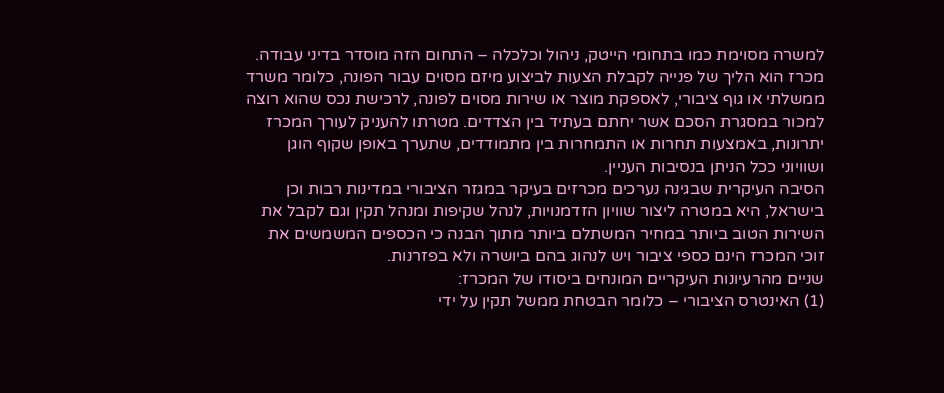למשרה מסוימת כמו בתחומי הייטק, ניהול וכלכלה – התחום הזה מוסדר בדיני עבודה.
מכרז הוא הליך של פנייה לקבלת הצעות לביצוע מיזם מסוים עבור הפונה, כלומר משרד ממשלתי או גוף ציבורי, לאספקת מוצר או שירות מסוים לפונה, לרכישת נכס שהוא רוצה למכור במסגרת הסכם אשר יחתם בעתיד בין הצדדים. מטרתו להעניק לעורך המכרז יתרונות, באמצעות תחרות או התמחרות בין מתמודדים, שתערך באופן שקוף הוגן ושוויוני ככל הניתן בנסיבות העניין.
הסיבה העיקרית שבגינה נערכים מכרזים בעיקר במגזר הציבורי במדינות רבות וכן בישראל, היא במטרה ליצור שוויון הזדמנויות, לנהל שקיפות ומנהל תקין וגם לקבל את השירות הטוב ביותר במחיר המשתלם ביותר מתוך הבנה כי הכספים המשמשים את זוכי המכרז הינם כספי ציבור ויש לנהוג בהם ביושרה ולא בפזרנות.
שניים מהרעיונות העיקריים המונחים ביסודו של המכרז:
(1) האינטרס הציבורי – כלומר הבטחת ממשל תקין על ידי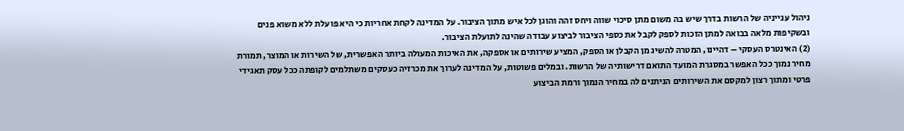ניהול ענייניה של הרשות בדרך שיש בה משום מתן סיכוי שווה ויחס זהה והוגן לכל איש מתוך הציבור. על המדינה לקחת אחריות כי היא פועלת ללא משוא פנים ובשקיפות מלאה בבואה למתן הזכות לספק לקבל את כספי הציבור לביצוע עבודה שהינה לתועלת הציבור.
(2) האינטרס העסקי – דהיינו, המטרה להשיג מן הקבלן או הספק, המציע שירותים או אספקה, את האיכות המעולה ביותר האפשרית, של השירות או המוצר, תמורת מחיר נמוך ככל האפשר במסגרת המועד התואם דרישותיה של הרשות. ובמלים פשוטות, על המדינה לערוך את מכרזיה כעסקים משתלמים לקופתה ככל עסק תאגידי פרטי ומתוך רצון למקסם את השירותים הניתנים לה במחיר הנמוך ורמת הביצוע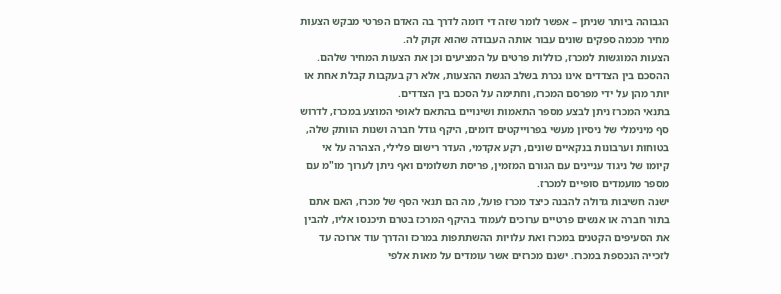הגבוהה ביותר שניתן – אפשר לומר שזה די דומה לדרך בה האדם הפרטי מבקש הצעות מחיר מכמה ספקים שונים עבור אותה העבודה שהוא זקוק לה.
הצעות המוגשות למכרז, כוללות פרטים על המציעים וכן את הצעות המחיר שלהם. ההסכם בין הצדדים אינו נכרת בשלב הגשת ההצעות, אלא רק בעקבות קבלת אחת או יותר מהן על ידי מפרסם המכרז, וחתימה על הסכם בין הצדדים.
בתנאי המכרז ניתן לבצע מספר התאמות ושינויים בהתאם לאופי המוצע במכרז, לדרוש סף מינימלי של ניסיון מעשי בפרוייקטים דומים, היקף גודל חברה ושנות הוותק שלה, בטוחות וערבונות בנקאיים שונים, רקע אקדמי, העדר רישום פלילי, הצהרה על אי קיומו של ניגוד עניינים עם הגורם המזמין, פריסת תשלומים ואף ניתן לערוך מו"מ עם מספר מועמדים סופיים למכרז.
ישנה חשיבות גדולה להבנה כיצד מכרז פועל, מה הם תנאי הסף של מכרז, האם אתם בתור חברה או אנשים פרטיים ערוכים לעמוד בהיקף המרכז בטרם תיכנסו אליו, להבין את הסעיפים הקטנים במכרז ואת עלויות ההשתתפות במרכז והדרך עוד ארוכה עד לזכייה הנכספת במכרז. ישנם מכרזים אשר עומדים על מאות אלפי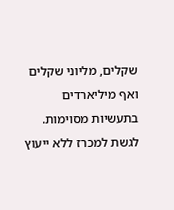שקלים, מליוני שקלים ואף מיליארדים בתעשיות מסוימות.
לגשת למכרז ללא ייעוץ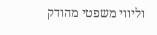וליווי משפטי מהודק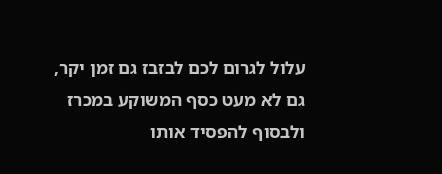עלול לגרום לכם לבזבז גם זמן יקר, גם לא מעט כסף המשוקע במכרז ולבסוף להפסיד אותו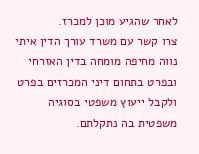לאחר שהגיע מוכן למכרז.
צרו קשר עם משרד עורך הדין איתי נווה מחיפה מומחה בדין האזרחי ובפרט בתחום דיני המכרזים בפרט ולקבל ייעוץ משפטי בסוגיה משפטית בה נתקלתם.